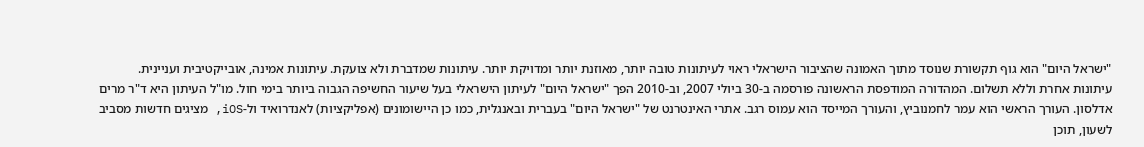"ישראל היום" הוא גוף תקשורת שנוסד מתוך האמונה שהציבור הישראלי ראוי לעיתונות טובה יותר, מאוזנת יותר ומדויקת יותר. עיתונות שמדברת ולא צועקת. עיתונות אמינה, אובייקטיבית ועניינית. עיתונות אחרת וללא תשלום. המהדורה המודפסת הראשונה פורסמה ב-30 ביולי 2007, וב-2010 הפך "ישראל היום" לעיתון הישראלי בעל שיעור החשיפה הגבוה ביותר בימי חול. מו"ל העיתון היא ד"ר מרים אדלסון. העורך הראשי הוא עמר לחמנוביץ, והעורך המייסד הוא עמוס רגב. אתרי האינטרנט של "ישראל היום" בעברית ובאנגלית, כמו כן היישומונים (אפליקציות) לאנדרואיד ול-iOS, מציגים חדשות מסביב לשעון, תוכן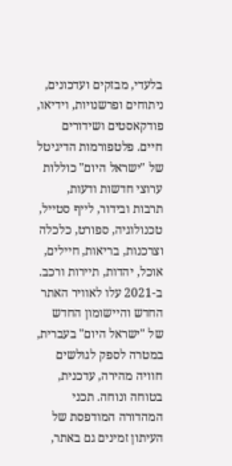בלעדי, מבזקים ועדכונים, ניתוחים ופרשנויות, וידיאו, פודקאסטים ושידורים חיים. פלטפורמות הדיגיטל של "ישראל היום" כוללות ערוצי חדשות ודעות, תרבות ובידור, לייף סטייל, טכנולוגיה, ספורט, כלכלה וצרכנות, בריאות, חיילים, אוכל, יהדות, תיירות ורכב. ב-2021 עלו לאוויר האתר החדש והיישומון החדש של "ישראל היום" בעברית, במטרה לספק לגולשים חוויה מהירה, עדכנית, בטוחה ונוחה. תכני המהדורה המודפסת של העיתון זמינים גם באתר,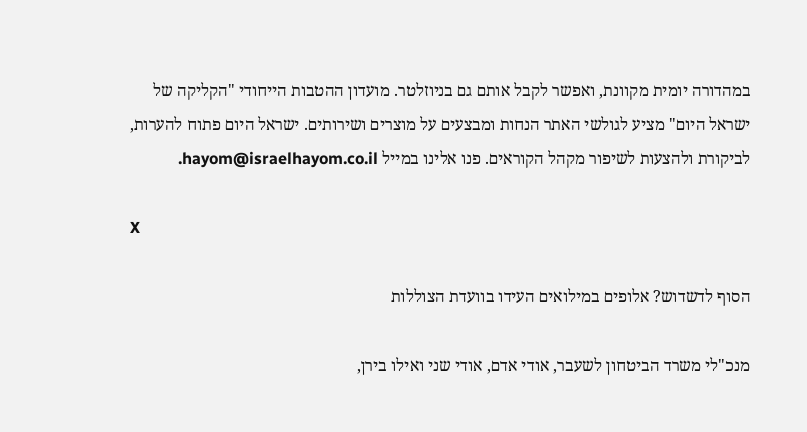במהדורה יומית מקוונת, ואפשר לקבל אותם גם בניוזלטר. מועדון ההטבות הייחודי "הקליקה של ישראל היום" מציע לגולשי האתר הנחות ומבצעים על מוצרים ושירותים. ישראל היום פתוח להערות, לביקורת ולהצעות לשיפור מקהל הקוראים. פנו אלינו במייל hayom@israelhayom.co.il.

X

הסוף לדשדוש? אלופים במילואים העידו בוועדת הצוללות

מנכ"לי משרד הביטחון לשעבר, אודי אדם, אודי שני ואילו בירן,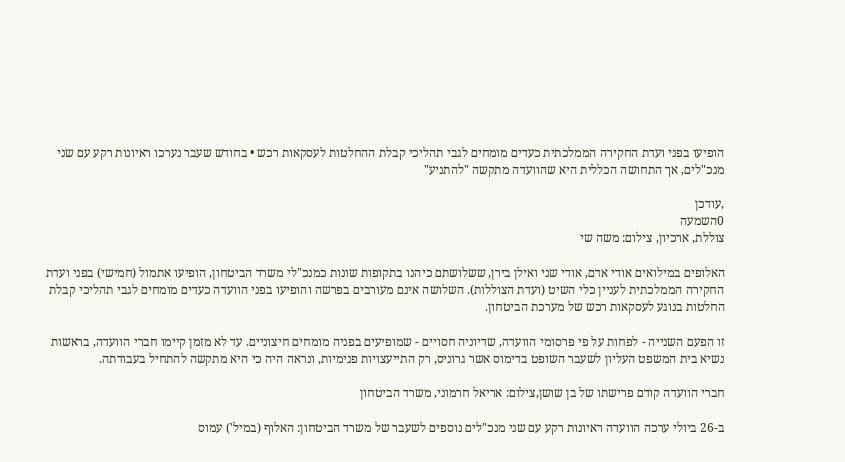הופיעו בפני ועדת החקירה הממלכתית כעדים מומחים לגבי תהליכי קבלת ההחלטות לעסקאות רכש • בחודש שעבר נערכו ראיונות רקע עם שני מנכ"לים, אך התחושה הכללית היא שהוועדה מתקשה "להתניע"

,עודכן
0השמעה
צוללת, ארכיון, צילום: משה שי

האלופים במילואים אודי אדם, אודי שני ואילן בירן, ששלושתם כיהנו בתקופות שונות כמנכ"לי משרד הביטחון, הופיעו אתמול (חמישי) בפני ועדת החקירה הממלכתית לעניין כלי השיט (ועדת הצוללות). השלושה אינם מעורבים בפרשה והופיעו בפני הוועדה כעדים מומחים לגבי תהליכי קבלת החלטות בנוגע לעסקאות רכש של מערכת הביטחון.

זו הפעם השנייה - לפחות על פי פרסומי הוועדה, שדיוניה חסויים - שמופיעים בפניה מומחים חיצוניים. עד לא מזמן קיימו חברי הוועדה, בראשות נשיא בית המשפט העליון לשעבר השופט בדימוס אשר גרוניס, רק התייעצויות פנימיות, ונראה היה כי היא מתקשה להתחיל בעבודתה.

חברי הוועדה קודם פרישתו של בן שושן,צילום: אריאל חרמוני, משרד הביטחון

ב-26 ביולי ערכה הוועדה ראיונות רקע עם שני מנכ"לים נוספים לשעבר של משרד הביטחון: האלוף (במיל') עמוס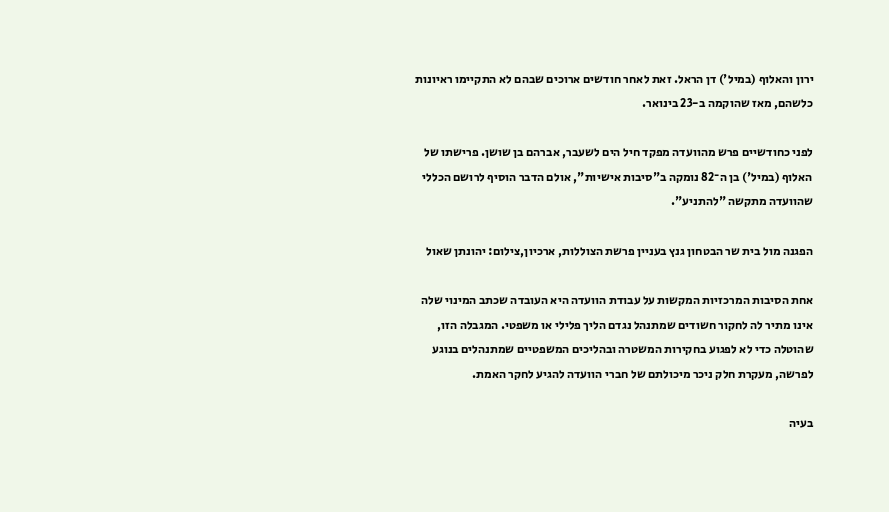ירון והאלוף (במיל') דן הראל. זאת לאחר חודשים ארוכים שבהם לא התקיימו ראיונות כלשהם, מאז שהוקמה ב-23 בינואר.

לפני כחודשיים פרש מהוועדה מפקד חיל הים לשעבר, אברהם בן שושן. פרישתו של האלוף (במיל') בן ה־82 נומקה ב"סיבות אישיות", אולם הדבר הוסיף לרושם הכללי שהוועדה מתקשה "להתניע".

הפגנה מול בית שר הבטחון גנץ בעניין פרשת הצוללות, ארכיון,צילום: יהונתן שאול

אחת הסיבות המרכזיות המקשות על עבודת הוועדה היא העובדה שכתב המינוי שלה אינו מתיר לה לחקור חשודים שמתנהל נגדם הליך פלילי או משפטי. המגבלה הזו, שהוטלה כדי לא לפגוע בחקירות המשטרה ובהליכים המשפטיים שמתנהלים בנוגע לפרשה, מעקרת חלק ניכר מיכולתם של חברי הוועדה להגיע לחקר האמת.

בעיה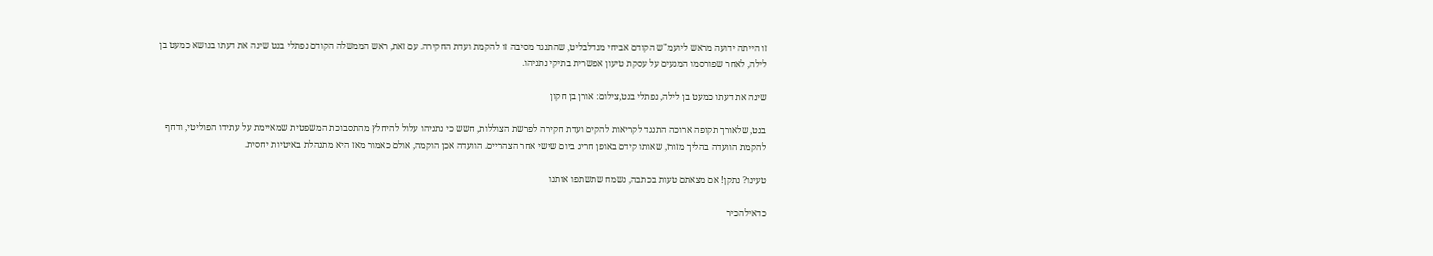זו הייתה ידועה מראש ליועמ"ש הקודם אביחי מנדלבליט, שהתנגד מסיבה זו להקמת ועדת החקירה. עם זאת, ראש הממשלה הקודם נפתלי בנט שינה את דעתו בנושא כמעט בן לילה, לאחר שפורסמו המגעים על עסקת טיעון אפשרית בתיקי נתניהו.

שינה את דעתו כמעט בן לילה, נפתלי בנט,צילום: אורן בן חקון

בנט, שלאורך תקופה ארוכה התנגד לקריאות להקים ועדת חקירה לפרשת הצוללות, חשש כי נתניהו עלול להיחלץ מהתסבוכת המשפטית שמאיימת על עתידו הפוליטי, ודחף להקמת הוועדה בהליך מזורז, שאותו קידם באופן חריג ביום שישי אחר הצהריים. הוועדה אכן הוקמה, אולם כאמור מאז היא מתנהלת באיטיות יחסית.

טעינו? נתקן! אם מצאתם טעות בכתבה, נשמח שתשתפו אותנו

כדאילהכיר